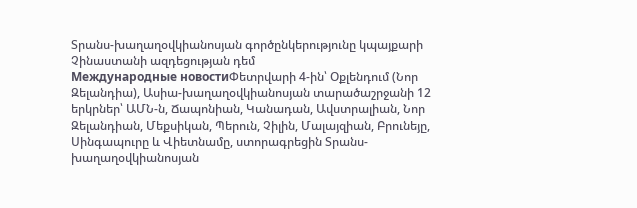Տրանս-խաղաղօվկիանոսյան գործընկերությունը կպայքարի Չինաստանի ազդեցության դեմ
Международные новостиՓետրվարի 4-ին՝ Օքլենդում (Նոր Զելանդիա), Ասիա-խաղաղօվկիանոսյան տարածաշրջանի 12 երկրներ՝ ԱՄՆ-ն, Ճապոնիան, Կանադան, Ավստրալիան, Նոր Զելանդիան, Մեքսիկան, Պերուն, Չիլին, Մալայզիան, Բրունեյը, Սինգապուրը և Վիետնամը, ստորագրեցին Տրանս-խաղաղօվկիանոսյան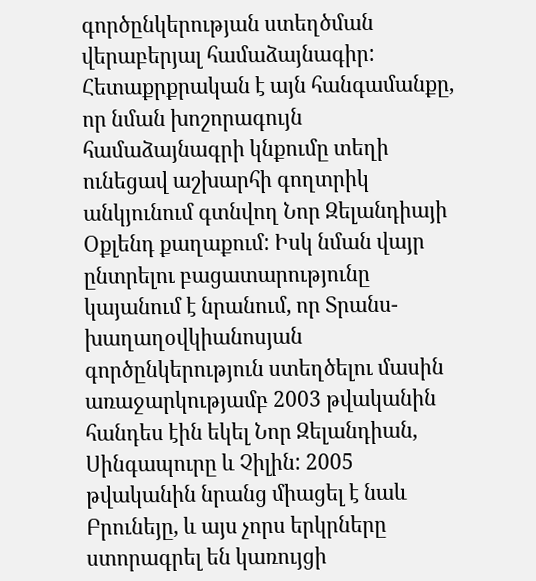գործընկերության ստեղծման վերաբերյալ համաձայնագիր:
Հետաքրքրական է այն հանգամանքը, որ նման խոշորագույն համաձայնագրի կնքումը տեղի ունեցավ աշխարհի գողտրիկ անկյունում գտնվող Նոր Զելանդիայի Օքլենդ քաղաքում: Իսկ նման վայր ընտրելու բացատարությունը կայանում է նրանում, որ Տրանս-խաղաղօվկիանոսյան գործընկերություն ստեղծելու մասին առաջարկությամբ 2003 թվականին հանդես էին եկել Նոր Զելանդիան, Սինգապուրը և Չիլին: 2005 թվականին նրանց միացել է նաև Բրունեյը, և այս չորս երկրները ստորագրել են կառույցի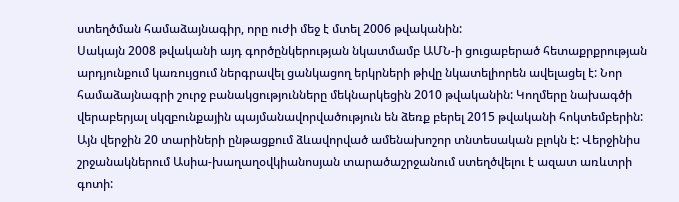ստեղծման համաձայնագիր, որը ուժի մեջ է մտել 2006 թվականին:
Սակայն 2008 թվականի այդ գործընկերության նկատմամբ ԱՄՆ-ի ցուցաբերած հետաքրքրության արդյունքում կառույցում ներգրավել ցանկացող երկրների թիվը նկատելիորեն ավելացել է: Նոր համաձայնագրի շուրջ բանակցությունները մեկնարկեցին 2010 թվականին: Կողմերը նախագծի վերաբերյալ սկզբունքային պայմանավորվածություն են ձեռք բերել 2015 թվականի հոկտեմբերին:
Այն վերջին 20 տարիների ընթացքում ձևավորված ամենախոշոր տնտեսական բլոկն է: Վերջինիս շրջանակներում Ասիա-խաղաղօվկիանոսյան տարածաշրջանում ստեղծվելու է ազատ առևտրի գոտի: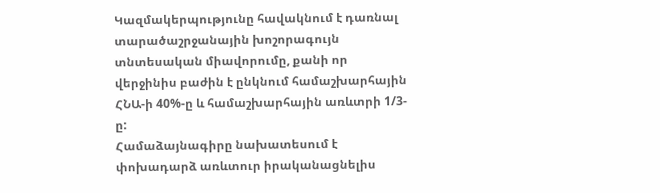Կազմակերպությունը հավակնում է դառնալ տարածաշրջանային խոշորագույն տնտեսական միավորումը, քանի որ վերջինիս բաժին է ընկնում համաշխարհային ՀՆԱ-ի 40%-ը և համաշխարհային առևտրի 1/3-ը:
Համաձայնագիրը նախատեսում է փոխադարձ առևտուր իրականացնելիս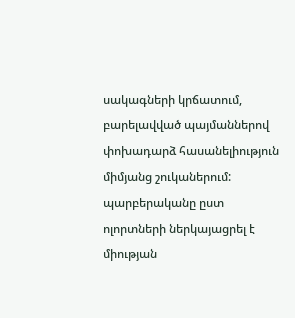սակագների կրճատում, բարելավված պայմաններով փոխադարձ հասանելիություն միմյանց շուկաներում:
պարբերականը ըստ ոլորտների ներկայացրել է միության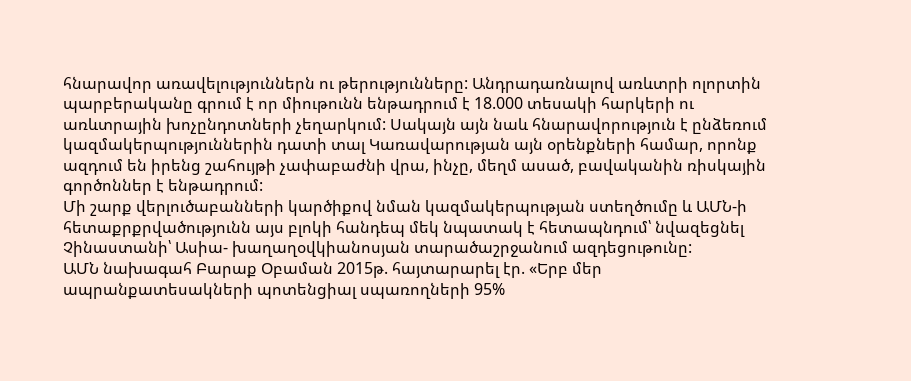հնարավոր առավելություններն ու թերությունները: Անդրադառնալով առևտրի ոլորտին պարբերականը գրում է որ միութունն ենթադրում է 18.000 տեսակի հարկերի ու առևտրային խոչընդոտների չեղարկում: Սակայն այն նաև հնարավորություն է ընձեռում կազմակերպություններին դատի տալ Կառավարության այն օրենքների համար, որոնք ազդում են իրենց շահույթի չափաբաժնի վրա, ինչը, մեղմ ասած, բավականին ռիսկային գործոններ է ենթադրում:
Մի շարք վերլուծաբանների կարծիքով նման կազմակերպության ստեղծումը և ԱՄՆ-ի հետաքրքրվածությունն այս բլոկի հանդեպ մեկ նպատակ է հետապնդում՝ նվազեցնել Չինաստանի՝ Ասիա- խաղաղօվկիանոսյան տարածաշրջանում ազդեցութունը:
ԱՄՆ նախագահ Բարաք Օբաման 2015թ. հայտարարել էր. «Երբ մեր ապրանքատեսակների պոտենցիալ սպառողների 95%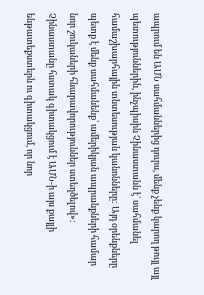ապրում են ԱՄՆ սահմաններից դուրս, մենք չենք կարող թույլ այլ պետություններին, ինչպիսին Չինաստանն է՝ սահմանել համաշխարհային տնտեսության կանոնները: Այդ օրենքները պետք է մենք սահմանենք՝ ամերիկյան ապրանքների համար նոր շուկաների հնարավորություններ ստեղծելով»:
Չինաստանը հստակ գիտակցում է ԱՄՆ-ի այս քայլի ենթատեքստերն ու գիտակցում, որ նոր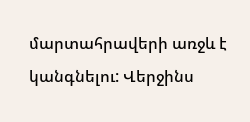մարտահրավերի առջև է կանգնելու: Վերջինս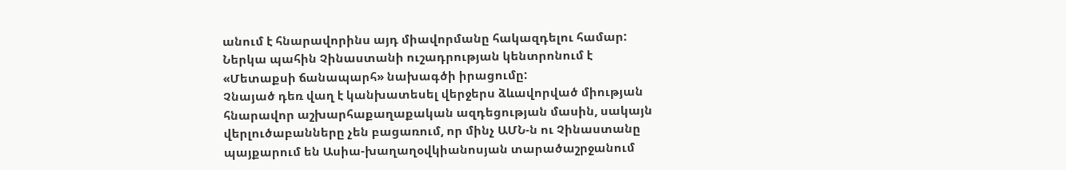անում է հնարավորինս այդ միավորմանը հակազդելու համար: Ներկա պահին Չինաստանի ուշադրության կենտրոնում է «Մետաքսի ճանապարհ» նախագծի իրացումը:
Չնայած դեռ վաղ է կանխատեսել վերջերս ձևավորված միության հնարավոր աշխարհաքաղաքական ազդեցության մասին, սակայն վերլուծաբանները չեն բացառում, որ մինչ ԱՄՆ-ն ու Չինաստանը պայքարում են Ասիա-խաղաղօվկիանոսյան տարածաշրջանում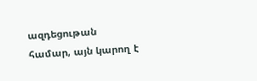ազդեցութան համար, այն կարող է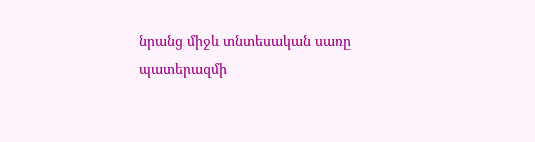նրանց միջև տնտեսական սառը պատերազմի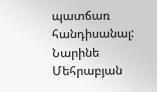պատճառ հանդիսանալ:
Նարինե Մեհրաբյան